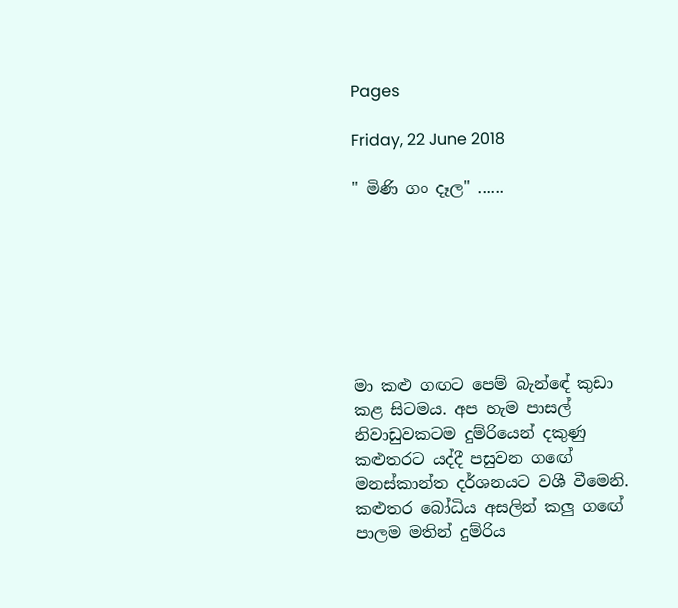Pages

Friday, 22 June 2018

" මිණි ගං දෑල" ......







මා කළු ගඟට පෙම් බැන්ඳේ කුඩා කළ සිටමය. අප හැම පාසල් නිවාඩුවකටම දුම්රියෙන් දකුණු කළුතරට යද්දී පසුවන ගඟේ මනස්කාන්ත දර්ශනයට වශී වීමෙනි. කළුතර බෝධිය අසලින් කලු ගඟේ පාලම මතින් දුම්රිය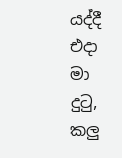යද්දී එදා මා දුටු, කලු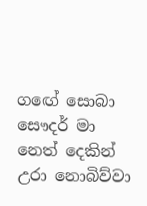ගඟේ සොබා සෞදර් මා නෙත් දෙකින් උරා නොබිව්වා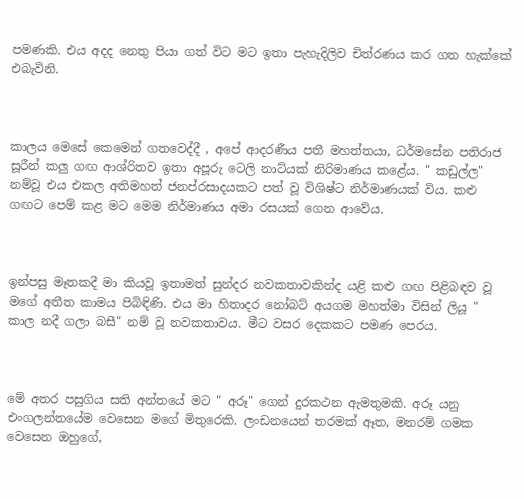පමණකි. එය අදද නෙතු පියා ගත් විට මට ඉතා පැහැදිලිව චිත්රණය කර ගත හැක්කේ එබැවිනි.



කාලය මෙසේ කෙමෙන් ගතවෙද්දී , අපේ ආදරණීය පතී මහත්තයා, ධර්මසේන පතිරාජ සූරීන් කලු ගඟ ආශ්රිතව ඉතා අපූරු ටෙලි නාට්යක් නිරිමාණය කළේය. " කඩුල්ල" නම්වූ එය එකල අතිමහත් ජනප්රසාදයකට පත් වූ විශිෂ්ට නිර්මාණයක් විය. කළු ගඟට පෙම් කළ මට මෙම නිර්මාණය අමා රසයක් ගෙන ආවේය.



ඉන්පසු මෑතකදී මා කියවූ ඉතාමත් සුන්දර නවකතාවකින්ද යළි කළු ගඟ පිළිබඳව වූ මගේ අතීත කාමය පිබිඳිණි. එය මා හිතාදර නෝබට් අයගම මහත්මා විසින් ලියූ " කාල නදී ගලා බසී" නම් වූ නවකතාවය. මීට වසර දෙකකට පමණ පෙරය.



මේ අතර පසුගිය සති අන්තයේ මට " අරූ" ගෙන් දුරකථන ඇමතුමකි. අරූ යනු එංගලන්තයේම වෙසෙන මගේ මිතුරෙකි. ලංඩනයෙන් තරමක් ඈත, මනරම් ගමක වෙසෙන ඔහුගේ,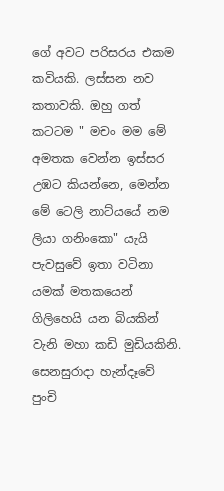ගේ අවට පරිසරය එකම කවියකි. ලස්සන නව කතාවකි. ඔහු ගත් කටටම " මචං මම මේ අමතක වෙන්න ඉස්සර උඹට කියන්නෙ, මෙන්න මේ ටෙලි නාට්යයේ නම ලියා ගනිංකො" යැයි පැවසුවේ ඉතා වටිනා යමක් මතකයෙන් ගිලිහෙයි යන බියකින් වැනි මහා කඩි මුඩියකිනි. සෙනසුරාදා හැන්දෑවේ පුංචි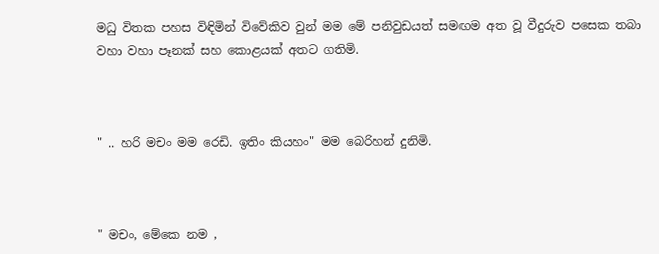මධු විතක පහස විඳිමින් විවේකිව වුන් මම මේ පනිවුඩයත් සමඟම අත වූ වීදුරුව පසෙක තබා වහා වහා පෑනක් සහ කොළයක් අතට ගතිමි.



" .. හරි මචං මම රෙඩි. ඉතිං කියහං" මම බෙරිහන් දුනිමි.



" මචං, මේකෙ නම ,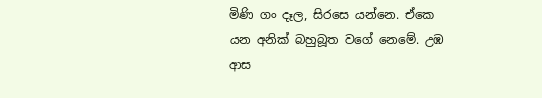මිණි ගං දෑල, සිරසෙ යන්නෙ. ඒකෙ යන අනික් බහුබූත වගේ නෙමේ. උඹ ආස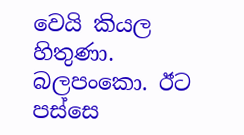වෙයි කියල හිතුණා. බලපංකො. ඊට පස්සෙ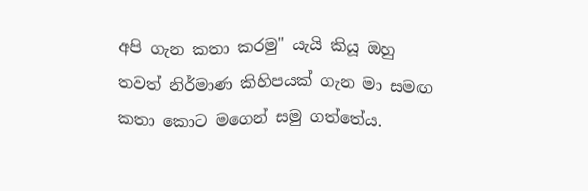අපි ගැන කතා කරමු" යැයි කියූ ඔහු තවත් නිර්මාණ කිහිපයක් ගැන මා සමඟ කතා කොට මගෙන් සමු ගත්තේය.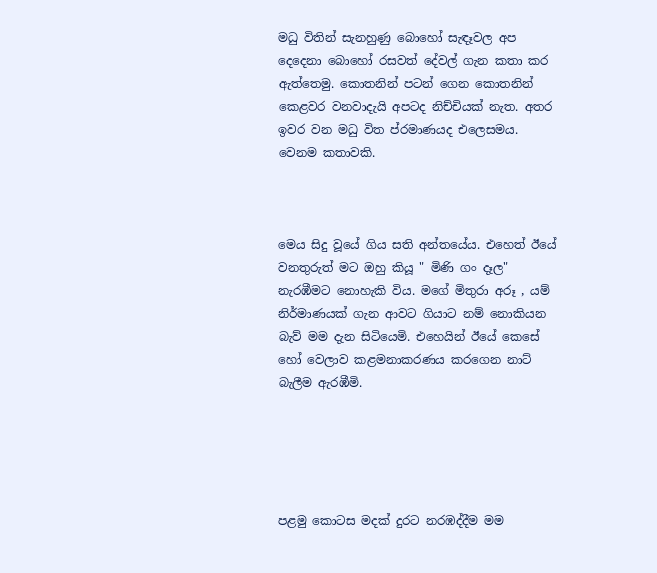මධු විතින් සැනහුණු බොහෝ සැඳෑවල අප දෙදෙනා බොහෝ රසවත් දේවල් ගැන කතා කර ඇත්තෙමු. කොතනින් පටන් ගෙන කොතනින් කෙළවර වනවාදැයි අපටද නිච්චියක් නැත. අතර ඉවර වන මධු විත ප්රමාණයද එලෙසමය. වෙනම කතාවකි.



මෙය සිදු වූයේ ගිය සති අන්තයේය. එහෙත් ඊයේ වනතුරුත් මට ඔහු කියූ " මිණි ගං දෑල" නැරඹීමට නොහැකි විය. මගේ මිතුරා අරූ , යම් නිර්මාණයක් ගැන ආවට ගියාට නම් නොකියන බැව් මම දැන සිටියෙමි. එහෙයින් ඊයේ කෙසේ හෝ වෙලාව කළමනාකරණය කරගෙන නාට් බැලීම ඇරඹීමි.





පළමු කොටස මදක් දුරට නරඹද්දීම මම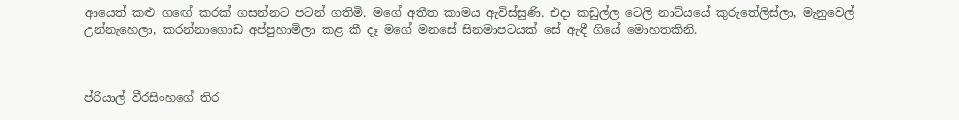ආයෙත් කළු ගඟේ කරක් ගසන්නට පටන් ගතිමි. මගේ අතීත කාමය ඇවිස්සුණි. එදා කඩුල්ල ටෙලි නාට්යයේ කුරුතේලිස්ලා, මැනුවෙල් උන්නැහෙලා, කරන්නාගොඩ අප්පුහාමිලා කළ කී දෑ මගේ මනසේ සිනමාපටයක් සේ ඇඳී ගියේ මොහතකිනි.



ප්රියාල් වීරසිංහගේ තිර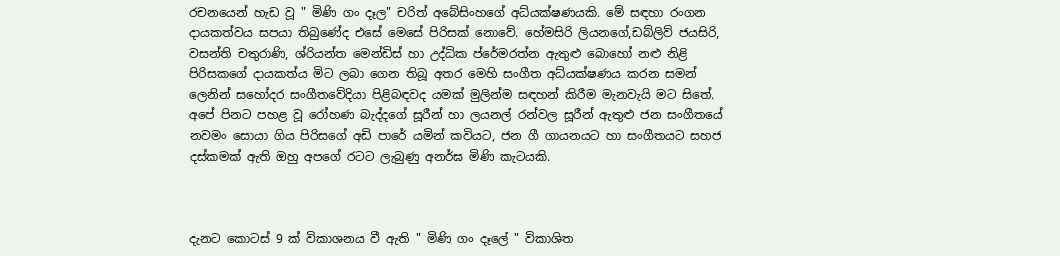රචනයෙන් හැඩ වූ " මිණි ගං දෑල" චරිත් අබේසිංහගේ අධ්යක්ෂණයකි. මේ සඳහා රංගන දායකත්වය සපයා තිබුණේද එසේ මෙසේ පිරිසක් නොවේ. හේමසිරි ලියනගේ,ඩබ්ලිව් ජයසිරි, වසන්ති චතුරාණි, ශ්රියන්ත මෙන්ඩිස් හා උද්ධික ප්රේමරත්න ඇතුළු බොහෝ නළු නිළි පිරිසකගේ දායකත්ය මිට ලබා ගෙන තිබූ අතර මෙහි සංගීත අධ්යක්ෂණය කරන සමන් ලෙනින් සහෝදර සංගීතවේදියා පිළිබඳවද යමක් මුලින්ම සඳහන් කිරීම මැනවැයි මට සිතේ. අපේ පිනට පහළ වූ රෝහණ බැද්දගේ සූරීන් හා ලයනල් රන්වල සූරීන් ඇතුළු ජන සංගීතයේ නවමං සොයා ගිය පිරිසගේ අඩි පාරේ යමින් කවියට, ජන ගී ගායනයට හා සංගීතයට සහජ දස්කමක් ඇති ඔහු අපගේ රටට ලැබුණු අනර්ඝ මිණි කැටයකි.



දැනට කොටස් 9 ක් විකාශනය වී ඇති " මිණි ගං දෑලේ " විකාශිත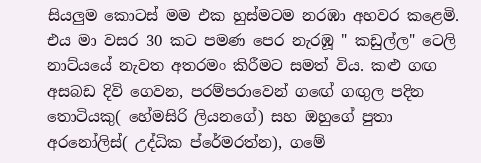සියලුම කොටස් මම එක හුස්මටම නරඹා අහවර කළෙමි. එය මා වසර 30 කට පමණ පෙර නැරඹූ " කඩුල්ල" ටෙලි නාට්යයේ නැවත අතරමං කිරීමට සමත් විය. කළු ගඟ අසබඩ දිවි ගෙවන, පරම්පරාවෙන් ගඟේ ගඟුල පදින තොටියකු( හේමසිරි ලියනගේ) සහ ඔහුගේ පුතා අරනෝලිස්( උද්ධික ප්රේමරත්න), ගමේ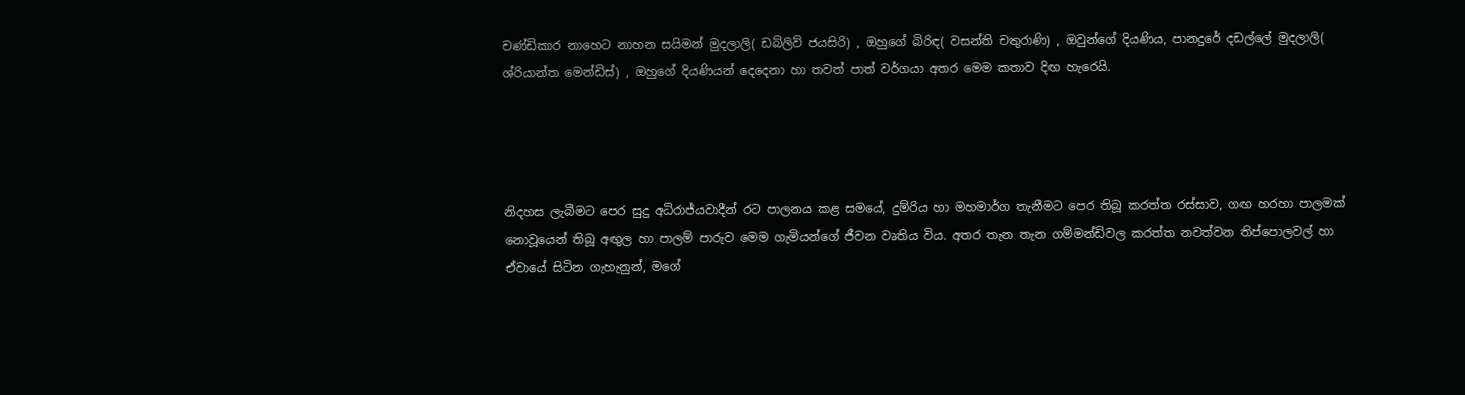චණ්ඩිකාර නාහෙට නාහන සයිමන් මුදලාලි( ඩබ්ලිව් ජයසිරි) , ඔහුගේ බිරිඳ( වසන්ති චතුරාණි) , ඔවුන්ගේ දියණිය, පානදුරේ දඩල්ලේ මුදලාලි( ශ්රියාන්ත මෙන්ඩිස්) , ඔහුගේ දියණියන් දෙදෙනා හා තවත් පාත් වර්ගයා අතර මෙම කතාව දිඟ හැරෙයි.




නිදහස ලැබීමට පෙර සුදු අධිරාජ්යවාදීන් රට පාලනය කළ සමයේ, දුම්රිය හා මහමාර්ග තැනීමට පෙර තිබූ කරත්ත රස්සාව, ගඟ හරහා පාලමක් නොවූයෙන් තිබූ අඟුල හා පාලම් පාරුව මෙම ගැමියන්ගේ ජීවන වෘතිය විය. අතර තැන තැන ගම්මන්ඩිවල කරත්ත නවත්වන තිප්පොලවල් හා ඒවායේ සිටින ගැහැනුන්, මගේ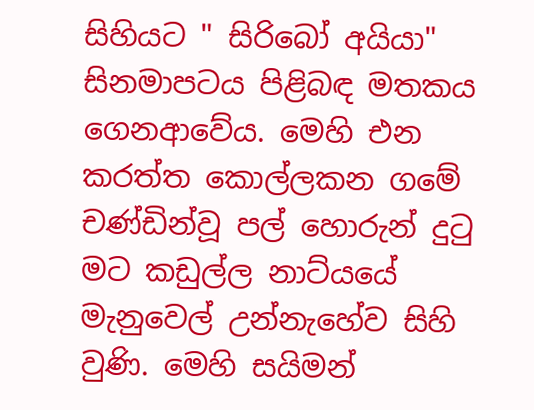සිහියට " සිරිබෝ අයියා" සිනමාපටය පිළිබඳ මතකය ගෙනආවේය. මෙහි එන කරත්ත කොල්ලකන ගමේ චණ්ඩින්වූ පල් හොරුන් දුටු මට කඩුල්ල නාට්යයේ මැනුවෙල් උන්නැහේව සිහි වුණි. මෙහි සයිමන්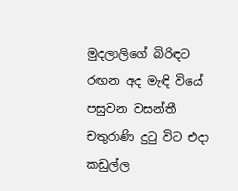මුදලාලිගේ බිරිඳට රඟන අද මැඳි වියේ පසුවන වසන්තී චතුරාණි දුටු විට එදා කඩුල්ල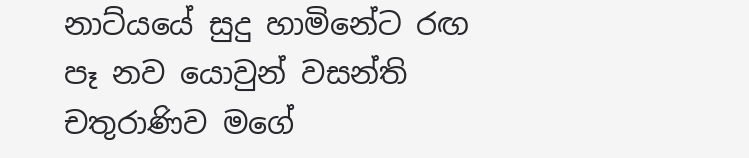නාට්යයේ සුදු හාමිනේට රඟ පෑ නව යොවුන් වසන්ති චතුරාණිව මගේ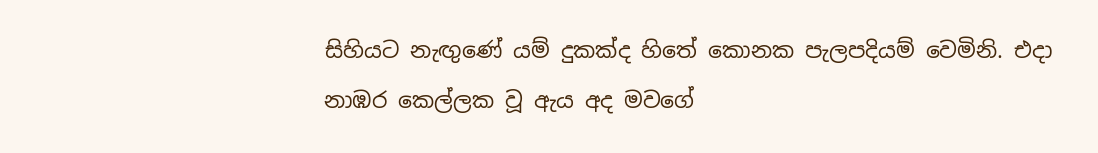සිහියට නැඟුණේ යම් දුකක්ද හිතේ කොනක පැලපදියම් වෙමිනි. එදා නාඹර කෙල්ලක වූ ඇය අද මවගේ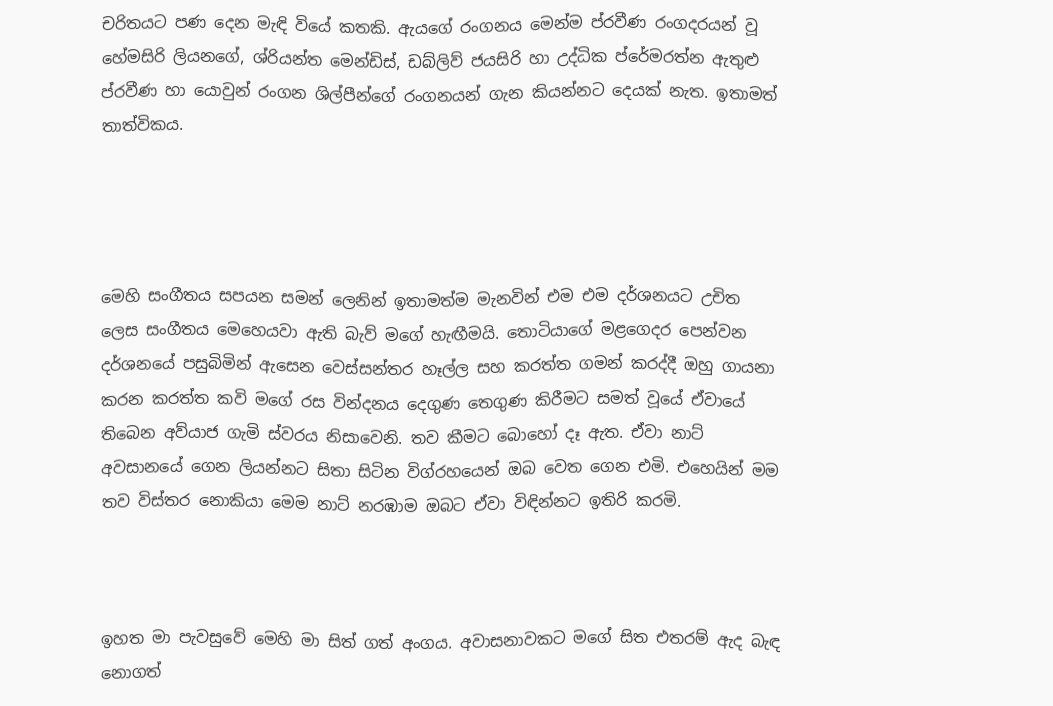චරිතයට පණ දෙන මැඳි වියේ කතකි. ඇයගේ රංගනය මෙන්ම ප්රවීණ රංගදරයන් වූ හේමසිරි ලියනගේ, ශ්රියන්ත මෙන්ඩිස්, ඩබ්ලිව් ජයසිරි හා උද්ධික ප්රේමරත්න ඇතුළු ප්රවීණ හා යොවුන් රංගන ශිල්පීන්ගේ රංගනයන් ගැන කියන්නට දෙයක් නැත. ඉතාමත් තාත්විකය.




මෙහි සංගීතය සපයන සමන් ලෙනින් ඉතාමත්ම මැනවින් එම එම දර්ශනයට උචිත ලෙස සංගීතය මෙහෙයවා ඇති බැව් මගේ හැඟීමයි. තොටියාගේ මළගෙදර පෙන්වන දර්ශනයේ පසුබිමින් ඇසෙන වෙස්සන්තර හෑල්ල සහ කරත්ත ගමන් කරද්දී ඔහු ගායනා කරන කරත්ත කවි මගේ රස වින්දනය දෙගුණ තෙගුණ කිරීමට සමත් වූයේ ඒවායේ තිබෙන අව්යාජ ගැමි ස්වරය නිසාවෙනි. තව කීමට බොහෝ දෑ ඇත. ඒවා නාට් අවසානයේ ගෙන ලියන්නට සිතා සිටින විග්රහයෙන් ඔබ වෙත ගෙන එමි. එහෙයින් මම තව විස්තර නොකියා මෙම නාට් නරඹාම ඔබට ඒවා විඳින්නට ඉතිරි කරමි.



ඉහත මා පැවසුවේ මෙහි මා සිත් ගත් අංගය. අවාසනාවකට මගේ සිත එතරම් ඇද බැඳ නොගත්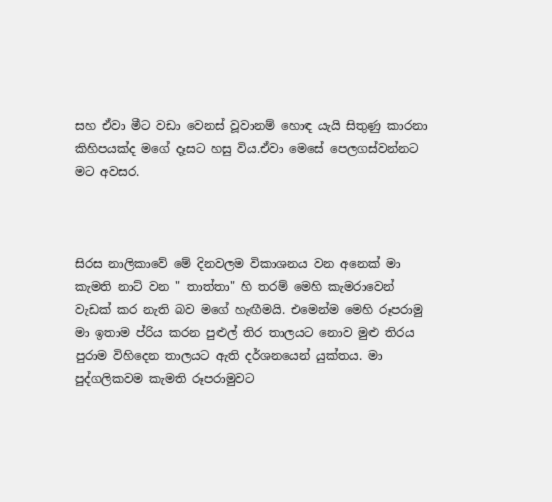සහ ඒවා මීට වඩා වෙනස් වූවානම් හොඳ යැයි සිතුණු කාරනා කිහිපයක්ද මගේ දෑසට හසු විය.ඒවා මෙසේ පෙලගස්වන්නට මට අවසර.



සිරස නාලිකාවේ මේ දිනවලම විකාශනය වන අනෙක් මා කැමති නාට් වන " තාත්තා" හි තරම් මෙහි කැමරාවෙන් වැඩක් කර නැති බව මගේ හැඟීමයි. එමෙන්ම මෙහි රූපරාමු මා ඉතාම ප්රිය කරන පුළුල් තිර තාලයට නොව මුළු තිරය පුරාම විහිදෙන තාලයට ඇති දර්ශනයෙන් යුක්තය. මා පුද්ගලිකවම කැමති රූපරාමුවට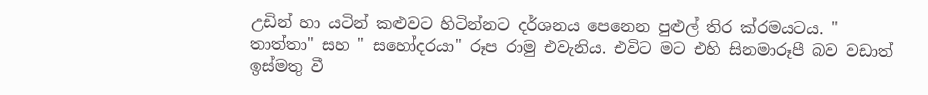උඩින් හා යටින් කළුවට හිටින්නට දර්ශනය පෙනෙන පුළුල් තිර ක්රමයටය. " තාත්තා" සහ " සහෝදරයා" රූප රාමු එවැනිය. එවිට මට එහි සිනමාරූපී බව වඩාත් ඉස්මතු වී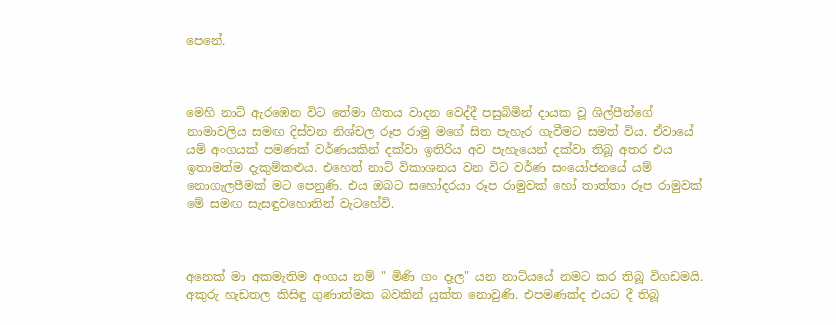පෙනේ.



මෙහි නාට් ඇරඹෙන විට තේමා ගීතය වාදන වෙද්දී පසුබිමින් දායක වූ ශිල්පීන්ගේ නාමාවලිය සමඟ දිස්වන නිශ්චල රූප රාමු මගේ සිත පැහැර ගැවීමට සමත් විය. ඒවායේ යම් අංගයක් පමණක් වර්ණයකින් දක්වා ඉතිරිය අව පැහැයෙන් දක්වා තිබූ අතර එය ඉතාමත්ම දැකුම්කළුය. එහෙත් නාට් විකාශනය වන විට වර්ණ සංයෝජනයේ යම් නොගැලපීමක් මට පෙනුණි. එය ඔබට සහෝදරයා රූප රාමුවක් හෝ තාත්තා රූප රාමුවක් මේ සමඟ සැසඳුවහොතින් වැටහේවි.



අනෙක් මා අකමැතිම අංගය නම් " මිණි ගං දෑල" යන නාට්යයේ නමට කර තිබූ විගඩමයි. අකුරු හැඩතල කිසිඳු ගුණාත්මක බවකින් යුක්ත නොවුණි. එපමණක්ද එයට දී තිබූ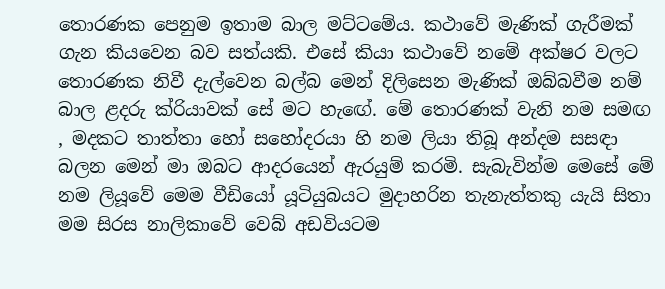තොරණක පෙනුම ඉතාම බාල මට්ටමේය. කථාවේ මැණික් ගැරීමක් ගැන කියවෙන බව සත්යකි. එසේ කියා කථාවේ නමේ අක්ෂර වලට තොරණක නිවී දැල්වෙන බල්බ මෙන් දිලිසෙන මැණික් ඔබ්බවීම නම් බාල ළදරු ක්රියාවක් සේ මට හැඟේ. මේ තොරණක් වැනි නම සමඟ , මදකට තාත්තා හෝ සහෝදරයා හි නම ලියා තිබූ අන්දම සසඳා බලන මෙන් මා ඔබට ආදරයෙන් ඇරයුම් කරමි. සැබැවින්ම මෙසේ මේ නම ලියූවේ මෙම වීඩියෝ යූටියුබයට මුදාහරින තැනැත්තකු යැයි සිතා මම සිරස නාලිකාවේ වෙබ් අඩවියටම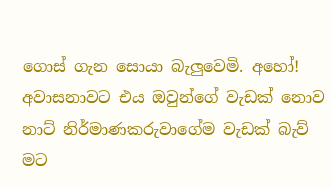ගොස් ගැන සොයා බැලුවෙමි. අහෝ! අවාසනාවට එය ඔවුන්ගේ වැඩක් නොව නාට් නිර්මාණකරුවාගේම වැඩක් බැව් මට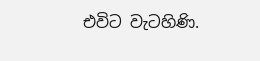එවිට වැටහිණි.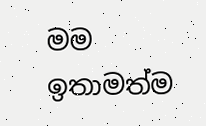මම ඉතාමත්ම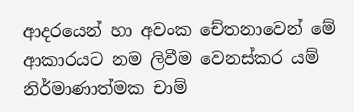ආදරයෙන් හා අවංක චේතනාවෙන් මේ ආකාරයට නම ලිවීම වෙනස්කර යම් නිර්මාණාත්මක චාම්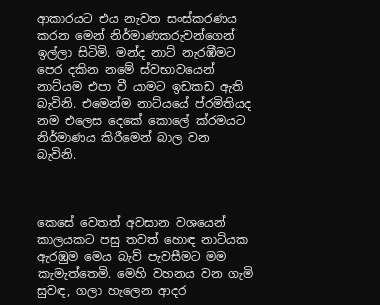ආකාරයට එය නැවත සංස්කරණය කරන මෙන් නිර්මාණකරුවන්ගෙන් ඉල්ලා සිටිමි. මන්ද නාට් නැරඹීමට පෙර දකින නමේ ස්වභාවයෙන් නාට්යම එපා වී යාමට ඉඩකඩ ඇති බැවිනි. එමෙන්ම නාට්යයේ ප්රමිතියද නම එලෙස දෙකේ කොලේ ක්රමයට නිර්මාණය කිරීමෙන් බාල වන බැවිනි.



කෙසේ වෙතත් අවසාන වශයෙන් කාලයකට පසු තවත් හොඳ නාට්යක ඇරඹුම මෙය බැව් පැවසීමට මම කැමැත්තෙමි. මෙහි වහනය වන ගැමි සුවඳ, ගලා හැලෙන ආදර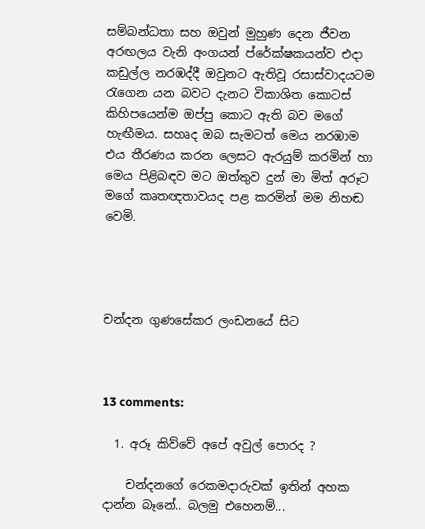සම්බන්ධතා සහ ඔවුන් මුහුණ දෙන ජීවන අරඟලය වැනි අංගයන් ප්රේක්ෂකයන්ව එදා කඩුල්ල නරඹද්දී ඔවුනට ඇතිවූ රසාස්වාදයටම රැගෙන යන බවට දැනට විකාශිත කොටස් කිහිපයෙන්ම ඔප්පු කොට ඇති බව මගේ හැඟීමය. සහෘද ඔබ සැමටත් මෙය නරඹාම එය තීරණය කරන ලෙසට ඇරයුම් කරමින් හා මෙය පිළිබඳව මට ඔත්තුව දුන් මා මිත් අරූට මගේ කෘතඥතාවයද පළ කරමින් මම නිහඬ වෙමි.




චන්දන ගුණසේකර ලංඩනයේ සිට



13 comments:

  1. අරූ කිව්වේ අපේ අවුල් පොරද ?

    චන්දනගේ රෙකමදාරුවක් ඉතින් අහක දාන්න බෑනේ.. බලමු එහෙනම්...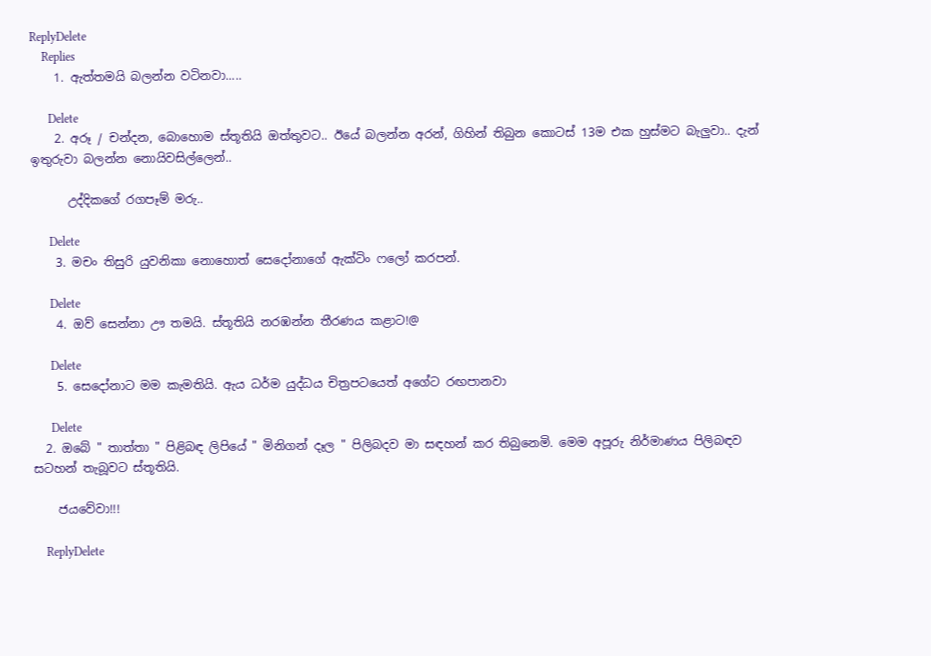ReplyDelete
    Replies
    1. ඇත්තමයි බලන්න වටිනවා.....

      Delete
    2. අරූ / චන්දන, බොහොම ස්තූතියි ඔත්තුවට.. ඊයේ බලන්න අරන්, ගිහින් තිබුන කොටස් 13ම එක හුස්මට බැලුවා.. දැන් ඉතුරුවා බලන්න නොයිවසිල්ලෙන්..

      උද්දිකගේ රගපෑම් මරු..

      Delete
    3. මචං තිසුරි යුවනිකා නොහොත් සෙදෝනාගේ ඇක්ටිං ෆලෝ කරපන්.

      Delete
    4. ඔව් සෙන්නා ඌ තමයි. ස්තූතියි නරඹන්න තීරණය කළාට!@

      Delete
    5. සෙදෝනාට මම කැමතියි. ඇය ධර්ම යුද්ධය චිත්‍රපටයෙත් අගේට රඟපානවා

      Delete
  2. ඔබේ " තාත්තා " පිළිබඳ ලිපියේ " මිනිගන් දෑල " පිලිබදව මා සඳහන් කර තිබුනෙමි. මෙම අපූරු නිර්මාණය පිලිබඳව සටහන් තැබූවට ස්තූතියි.

    ජයවේවා!!!

    ReplyDelete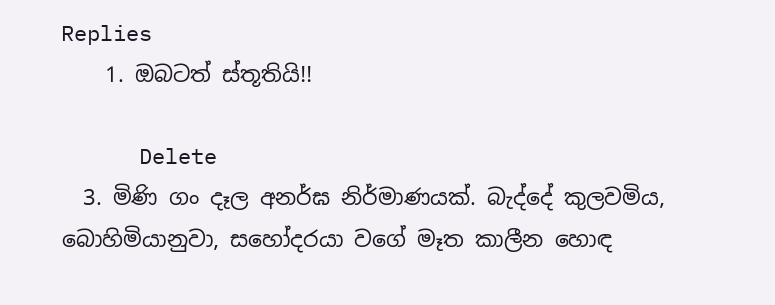Replies
    1. ඔබටත් ස්තූතියි!!

      Delete
  3. මිණි ගං දෑල අනර්ඝ නිර්මාණයක්. බැද්දේ කුලවමිය, බොහිමියානුවා, සහෝදරයා වගේ මෑත කාලීන හොඳ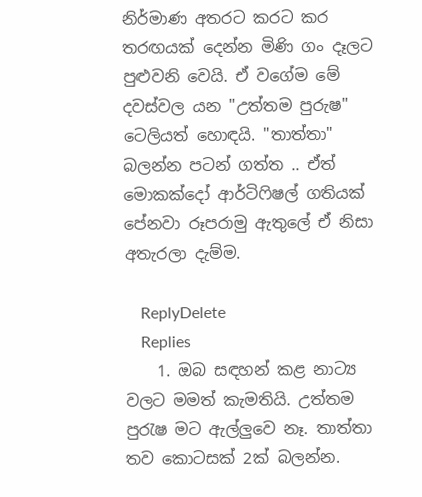නිර්මාණ අතරට කරට කර තරඟයක් දෙන්න මිණි ගං දෑලට පුළුවනි වෙයි. ඒ වගේම මේ දවස්වල යන "උත්තම පුරුෂ" ටෙලියත් හොඳයි. "තාත්තා" බලන්න පටන් ගත්ත .. ඒත් මොකක්දෝ ආර්ටිෆිෂල් ගතියක් පේනවා රූපරාමු ඇතුලේ ඒ නිසා අතැරලා දැම්ම.

    ReplyDelete
    Replies
    1. ඔබ සඳහන් කළ නාට්‍ය වලට මමත් කැමතියි. උත්තම පුරැෂ මට ඇල්ලුවෙ නෑ. තාත්තා තව කොටසක් 2ක් බලන්න.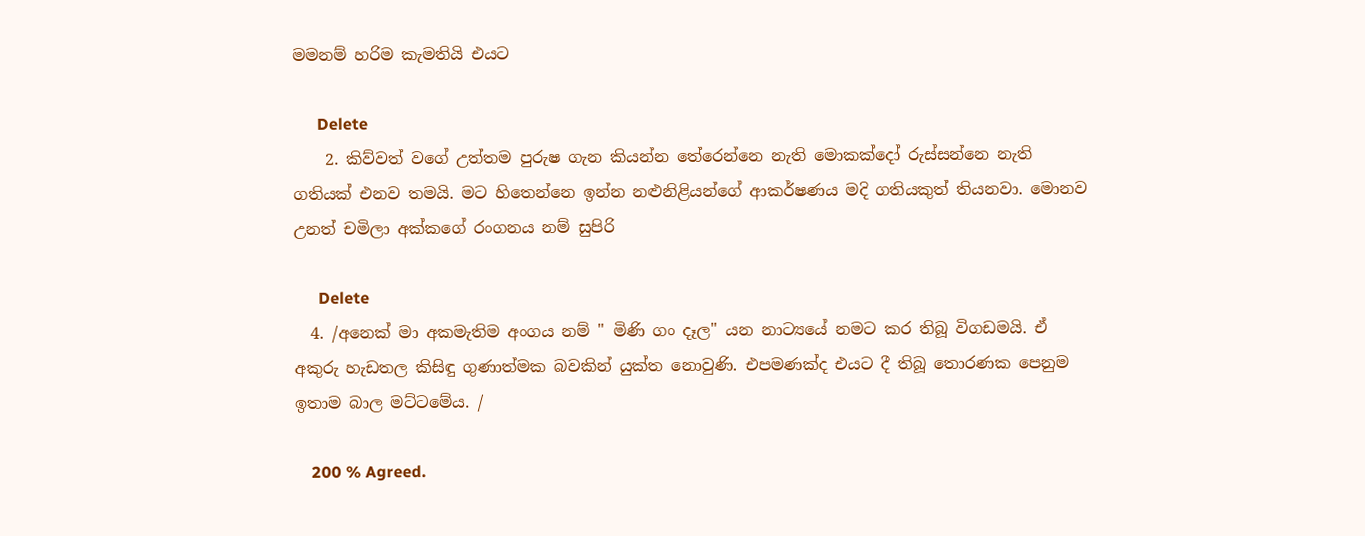මමනම් හරිම කැමතියි එයට

      Delete
    2. කිව්වත් වගේ උත්තම පුරුෂ ගැන කියන්න තේරෙන්නෙ නැති මොකක්දෝ රුස්සන්නෙ නැති ගතියක් එනව තමයි. මට හිතෙන්නෙ ඉන්න නළුනිළියන්ගේ ආකර්ෂණය මදි ගතියකුත් තියනවා. මොනව උනත් චමිලා අක්කගේ රංගනය නම් සුපිරි

      Delete
  4. /අනෙක් මා අකමැතිම අංගය නම් " මිණි ගං දෑල" යන නාට්‍යයේ නමට කර තිබූ විගඩමයි. ඒ අකුරු හැඩතල කිසිඳු ගුණාත්මක බවකින් යුක්ත නොවුණි. එපමණක්ද එයට දී තිබූ තොරණක පෙනුම ඉතාම බාල මට්ටමේය. /

    200 % Agreed.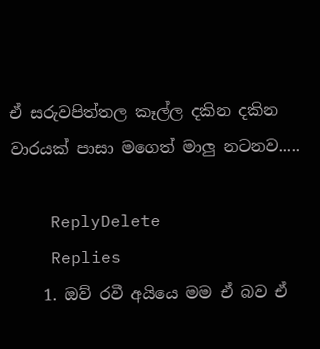ඒ සරුවපිත්තල කෑල්ල දකින දකින වාරයක් පාසා මගෙත් මාලු නටනව.....

    ReplyDelete
    Replies
    1. ඔව් රවී අයියෙ මම ඒ බව ඒ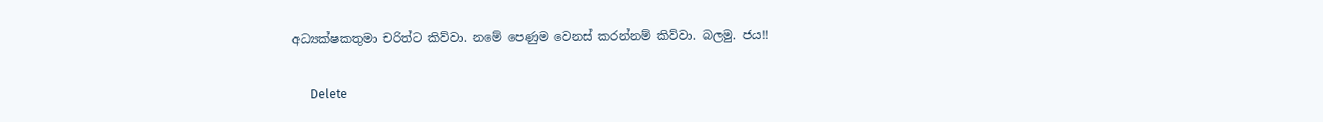අධ්‍යක්ෂකතුමා චරිත්ට කිව්වා. නමේ පෙණුම වෙනස් කරන්නම් කිව්වා. බලමු. ජය!!

      Delete